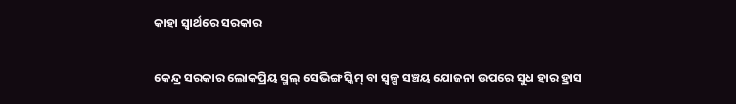କାହା ସ୍ବାର୍ଥରେ ସରକାର

କେନ୍ଦ୍ର ସରକାର ଲୋକପ୍ରିୟ ସ୍ମଲ୍‌ ସେଭିଙ୍ଗ ସ୍କିମ୍‌ ବା ସ୍ବଳ୍ପ ସଞ୍ଚୟ ଯୋଜନା ଉପରେ ସୁଧ ହାର ହ୍ରାସ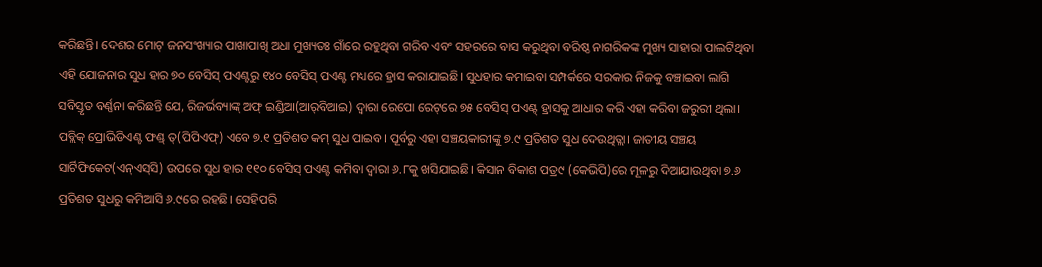କରିଛନ୍ତି। ଦେଶର ମୋଟ୍‌ ଜନସଂଖ୍ୟାର ପାଖାପାଖି ଅଧା ମୁଖ୍ୟତଃ ଗାଁରେ ରହୁଥିବା ଗରିବ ଏବଂ ସହରରେ ବାସ କରୁଥିବା ବରିଷ୍ଠ ନାଗରିକଙ୍କ ମୁଖ୍ୟ ସାହାରା ପାଲଟିଥିବା ଏହି ଯୋଜନାର ସୁଧ ହାର ୭୦ ବେସିସ୍‌ ପଏଣ୍ଟରୁ ୧୪୦ ବେସିସ୍‌ ପଏଣ୍ଟ ମଧ୍ୟରେ ହ୍ରାସ କରାଯାଇଛି। ସୁଧହାର କମାଇବା ସମ୍ପର୍କରେ ସରକାର ନିଜକୁ ବଞ୍ଚାଇବା ଲାଗି ସବିସ୍ତୃତ ବର୍ଣ୍ଣନା କରିଛନ୍ତି ଯେ, ରିଜର୍ଭବ୍ୟାଙ୍କ୍‌ ଅଫ୍‌ ଇଣ୍ଡିଆ(ଆର୍‌ବିଆଇ) ଦ୍ୱାରା ରେପୋ ରେଟ୍‌ରେ ୭୫ ବେସିସ୍‌ ପଏଣ୍ଟ୍‌ ହ୍ରାସକୁ ଆଧାର କରି ଏହା କରିବା ଜରୁରୀ ଥିଲା। ପବ୍ଲିକ୍‌ ପ୍ରୋଭିଡିଏଣ୍ଟ ଫଣ୍ଡ୍‌ ତ୍(ପିପିଏଫ୍‌) ଏବେ ୭.୧ ପ୍ରତିଶତ କମ୍‌ ସୁଧ ପାଇବ। ପୂର୍ବରୁ ଏହା ସଞ୍ଚୟକାରୀଙ୍କୁ ୭.୯ ପ୍ରତିଶତ ସୁଧ ଦେଉଥିତ୍ଲା। ଜାତୀୟ ସଞ୍ଚୟ ସାର୍ଟିଫିକେଟ(ଏନ୍‌ଏସ୍‌ସି) ଉପରେ ସୁଧ ହାର ୧୧୦ ବେସିସ୍‌ ପଏଣ୍ଟ କମିବା ଦ୍ୱାରା ୬.୮କୁ ଖସିଯାଇଛି। କିସାନ ବିକାଶ ପତ୍ର୯ (କେଭିପି)ରେ ମୂଳରୁ ଦିଆଯାଉଥିବା ୭.୬ ପ୍ରତିଶତ ସୁଧରୁ କମିଆସି ୬.୯ରେ ରହଛି। ସେହିପରି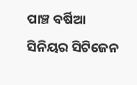ପାଞ୍ଚ ବର୍ଷିଆ ସିନିୟର ସିଟିଜେନ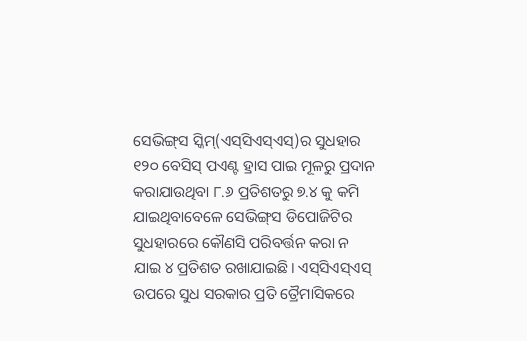ସେଭିଙ୍ଗ୍‌ସ ସ୍କିମ୍‌(ଏସ୍‌ସିଏସ୍‌ଏସ୍‌)ର ସୁଧହାର ୧୨୦ ବେସିସ୍‌ ପଏଣ୍ଟ ହ୍ରାସ ପାଇ ମୂଳରୁ ପ୍ରଦାନ କରାଯାଉଥିବା ୮.୬ ପ୍ରତିଶତରୁ ୭.୪ କୁ କମି ଯାଇଥିବାବେଳେ ସେଭିଙ୍ଗ୍‌ସ ଡିପୋଜିଟିର ସୁଧହାରରେ କୌଣସି ପରିବର୍ତ୍ତନ କରା ନ ଯାଇ ୪ ପ୍ରତିଶତ ରଖାଯାଇଛି। ଏସ୍‌ସିଏସ୍‌ଏସ୍‌ ଉପରେ ସୁଧ ସରକାର ପ୍ରତି ତ୍ରୈମାସିକରେ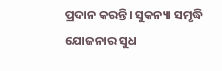ପ୍ରଦାନ କରନ୍ତି। ସୁକନ୍ୟା ସମୃଦ୍ଧି ଯୋଜନାର ସୁଧ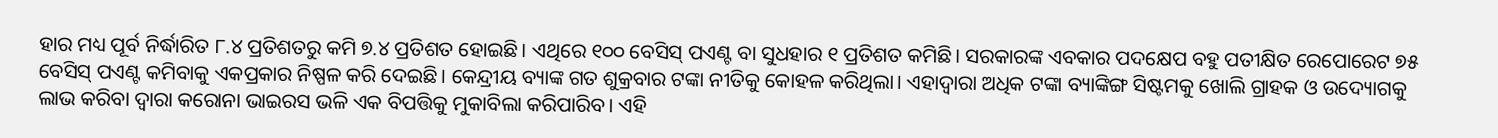ହାର ମଧ୍ୟ ପୂର୍ବ ନିର୍ଦ୍ଧାରିତ ୮.୪ ପ୍ରତିଶତରୁ କମି ୭.୪ ପ୍ରତିଶତ ହୋଇଛି। ଏଥିରେ ୧୦୦ ବେସିସ୍‌ ପଏଣ୍ଟ ବା ସୁଧହାର ୧ ପ୍ରତିଶତ କମିଛି। ସରକାରଙ୍କ ଏବକାର ପଦକ୍ଷେପ ବହୁ ପତୀକ୍ଷିତ ରେପୋରେଟ ୭୫ ବେସିସ୍‌ ପଏଣ୍ଟ କମିବାକୁ ଏକପ୍ରକାର ନିଷ୍ପଳ କରି ଦେଇଛି। କେନ୍ଦ୍ରୀୟ ବ୍ୟାଙ୍କ ଗତ ଶୁକ୍ରବାର ଟଙ୍କା ନୀତିକୁ କୋହଳ କରିଥିଲା। ଏହାଦ୍ୱାରା ଅଧିକ ଟଙ୍କା ବ୍ୟାଙ୍କିଙ୍ଗ ସିଷ୍ଟମକୁ ଖୋଲି ଗ୍ରାହକ ଓ ଉଦ୍ୟୋଗକୁ ଲାଭ କରିବା ଦ୍ୱାରା କରୋନା ଭାଇରସ ଭଳି ଏକ ବିପତ୍ତିକୁ ମୁକାବିଲା କରିପାରିବ। ଏହି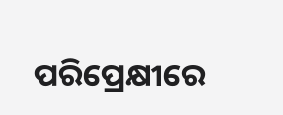ପରିପ୍ରେକ୍ଷୀରେ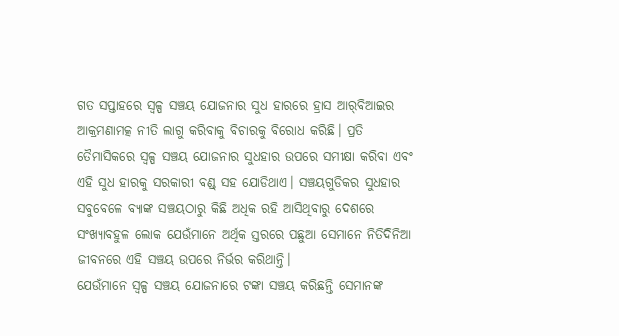ଗତ ସପ୍ତାହରେ ସ୍ବଳ୍ପ ସଞ୍ଚୟ ଯୋଜନାର ସୁଧ ହାରରେ ହ୍ରାସ ଆର୍‌ବିଆଇର ଆକ୍ରମଣାମତ୍କ ନୀତି ଲାଗୁ କରିବାକୁ ବିଚାରକୁ ବିରୋଧ କରିଛି। ପ୍ରତି ତୈମାସିକରେ ସ୍ବଳ୍ପ ସଞ୍ଚୟ ଯୋଜନାର ସୁଧହାର ଉପରେ ସମୀକ୍ଷା କରିବା ଏବଂ ଏହି ସୁଧ ହାରକୁ ସରକାରୀ ବଣ୍ଡ୍‌ ସହ ଯୋଡିଥାଏ। ସଞ୍ଚୟଗୁଡିକର ସୁଧହାର ସବୁବେଳେ ବ୍ୟାଙ୍କ ସଞ୍ଚୟଠାରୁ କିଛି ଅଧିକ ରହି ଆସିଥିବାରୁ ଦେଶରେ ସଂଖ୍ୟାବହୁଳ ଲୋକ ଯେଉଁମାନେ ଅର୍ଥିକ ସ୍ତରରେ ପଛୁଆ ସେମାନେ ନିତିଦିନିଆ ଜୀବନରେ ଏହି ସଞ୍ଚୟ ଉପରେ ନିର୍ଭର କରିଥାନ୍ତି।
ଯେଉଁମାନେ ସ୍ବଳ୍ପ ସଞ୍ଚୟ ଯୋଜନାରେ ଟଙ୍କା ସଞ୍ଚୟ କରିଛନ୍ତି ସେମାନଙ୍କ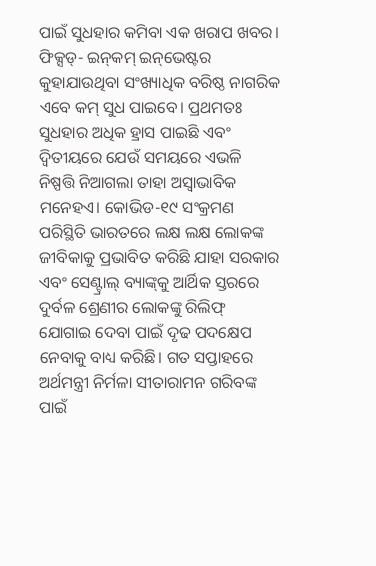ପାଇଁ ସୁଧହାର କମିବା ଏକ ଖରାପ ଖବର। ଫିକ୍ସଡ୍‌- ଇନ୍‌କମ୍‌ ଇନ୍‌ଭେଷ୍ଟର କୁହାଯାଉଥିବା ସଂଖ୍ୟାଧିକ ବରିଷ୍ଠ ନାଗରିକ ଏବେ କମ୍‌ ସୁଧ ପାଇବେ। ପ୍ରଥମତଃ ସୁଧହାର ଅଧିକ ହ୍ରାସ ପାଇଛି ଏବଂ ଦ୍ୱିତୀୟରେ ଯେଉଁ ସମୟରେ ଏଭଳି ନିଷ୍ପତ୍ତି ନିଆଗଲା ତାହା ଅସ୍ବାଭାବିକ ମନେହଏ। କୋଭିଡ-୧୯ ସଂକ୍ରମଣ ପରିସ୍ଥିତି ଭାରତରେ ଲକ୍ଷ ଲକ୍ଷ ଲୋକଙ୍କ ଜୀବିକାକୁ ପ୍ରଭାବିତ କରିଛି ଯାହା ସରକାର ଏବଂ ସେଣ୍ଟ୍ରାଲ୍‌ ବ୍ୟାଙ୍କ୍‌କୁ ଆର୍ଥିକ ସ୍ତରରେ ଦୁର୍ବଳ ଶ୍ରେଣୀର ଲୋକଙ୍କୁ ରିଲିଫ୍‌ ଯୋଗାଇ ଦେବା ପାଇଁ ଦୃଢ ପଦକ୍ଷେପ ନେବାକୁ ବାଧ୍ୟ କରିଛି। ଗତ ସପ୍ତାହରେ ଅର୍ଥମନ୍ତ୍ରୀ ନିର୍ମଳା ସୀତାରାମନ ଗରିବଙ୍କ ପାଇଁ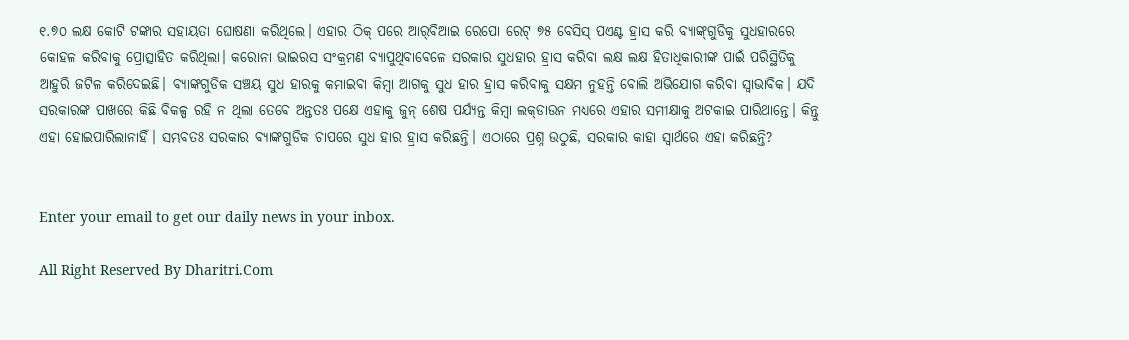୧.୭୦ ଲକ୍ଷ କୋଟି ଟଙ୍କାର ସହାୟତା ଘୋଷଣା କରିଥିଲେ। ଏହାର ଠିକ୍‌ ପରେ ଆର୍‌ବିଆଇ ରେପୋ ରେଟ୍‌ ୭୫ ବେସିସ୍‌ ପଏଣ୍ଟ ହ୍ରାସ କରି ବ୍ୟାଙ୍କ୍‌ଗୁଡିକୁ ସୁଧହାରରେ କୋହଳ କରିବାକୁ ପ୍ରୋତ୍ସାହିତ କରିଥିଲା। କରୋନା ଭାଇରସ ସଂକ୍ରମଣ ବ୍ୟାପୁଥିବାବେଳେ ସରକାର ସୁଧହାର ହ୍ରାସ କରିବା ଲକ୍ଷ ଲକ୍ଷ ହିତାଧିକାରୀଙ୍କ ପାଇଁ ପରିସ୍ଥିତିକୁ ଆହୁରି ଜଟିଳ କରିଦେଇଛି। ବ୍ୟାଙ୍କଗୁଡିକ ସଞ୍ଚୟ ସୁଧ ହାରକୁ କମାଇବା କିମ୍ବା ଆଗକୁ ସୁଧ ହାର ହ୍ରାସ କରିବାକୁ ସକ୍ଷମ ନୁହନ୍ତି ବୋଲି ଅଭିଯୋଗ କରିବା ସ୍ବାଭାବିକ। ଯଦି ସରକାରଙ୍କ ପାଖରେ କିଛି ବିକଳ୍ପ ରହି ନ ଥିଲା ତେବେ ଅନ୍ତତଃ ପକ୍ଷେ ଏହାକୁ ଜୁନ୍‌ ଶେଷ ପର୍ଯ୍ୟନ୍ତ କିମ୍ବା ଲକ୍‌ଡାଉନ ମଧ୍ୟରେ ଏହାର ସମୀକ୍ଷାକୁ ଅଟକାଇ ପାରିଥାନ୍ତେ। କିନ୍ତୁ ଏହା ହୋଇପାରିଲାନାହିଁ। ସମ୍ଭବତଃ ସରକାର ବ୍ୟାଙ୍କଗୁଡିକ ଚାପରେ ସୁଧ ହାର ହ୍ରାସ କରିଛନ୍ତି। ଏଠାରେ ପ୍ରଶ୍ନ ଉଠୁଛି, ସରକାର କାହା ସ୍ବାର୍ଥରେ ଏହା କରିଛନ୍ତି?


Enter your email to get our daily news in your inbox.

All Right Reserved By Dharitri.Com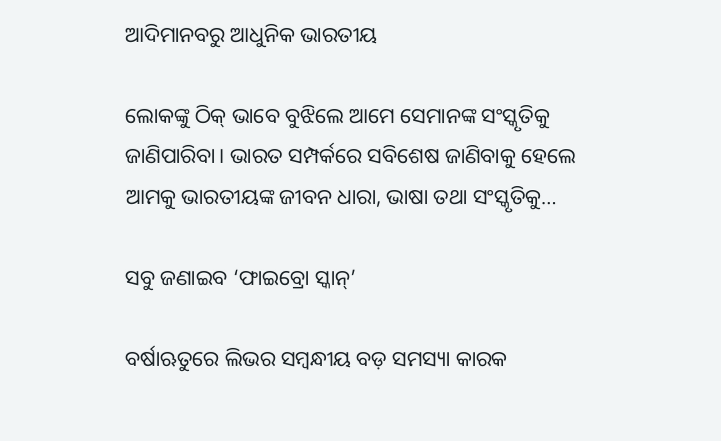ଆଦିମାନବରୁ ଆଧୁନିକ ଭାରତୀୟ

ଲୋକଙ୍କୁ ଠିକ୍‌ ଭାବେ ବୁଝିଲେ ଆମେ ସେମାନଙ୍କ ସଂସ୍କୃତିକୁ ଜାଣିପାରିବା। ଭାରତ ସମ୍ପର୍କରେ ସବିଶେଷ ଜାଣିବାକୁ ହେଲେ ଆମକୁ ଭାରତୀୟଙ୍କ ଜୀବନ ଧାରା, ଭାଷା ତଥା ସଂସ୍କୃତିକୁ…

ସବୁ ଜଣାଇବ ‘ଫାଇବ୍ରୋ ସ୍କାନ୍‌’

ବର୍ଷାଋତୁରେ ଲିଭର ସମ୍ବନ୍ଧୀୟ ବଡ଼ ସମସ୍ୟା କାରକ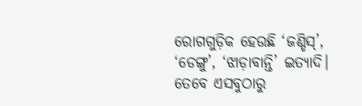ରୋଗଗୁଡ଼ିକ ହେଉଛି ‘ଜଣ୍ଡିସ୍‌’, ‘ଡେଙ୍ଗୁ’, ‘ଝାଡ଼ାବାନ୍ତି’ ଇତ୍ୟାଦି। ତେବେ ଏସବୁଠାରୁ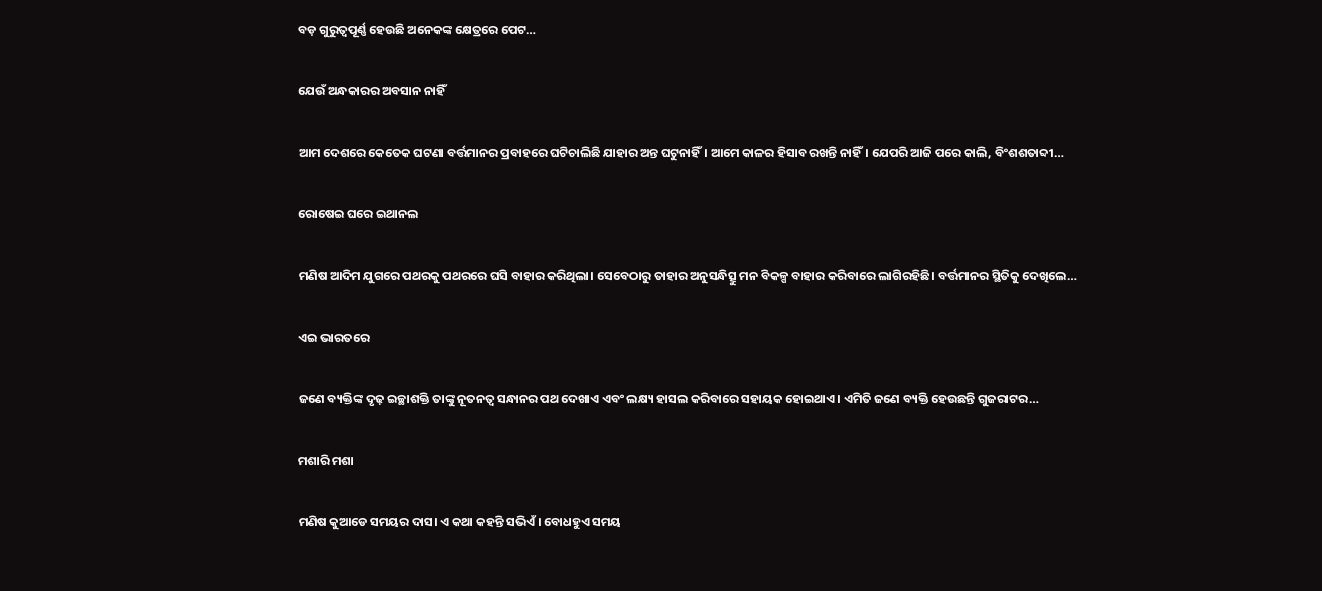ବଡ଼ ଗୁରୁତ୍ୱପୂର୍ଣ୍ଣ ହେଉଛି ଅନେକଙ୍କ କ୍ଷେତ୍ରରେ ପେଟ…

ଯେଉଁ ଅନ୍ଧକାରର ଅବସାନ ନାହିଁ

ଆମ ଦେଶରେ କେତେକ ଘଟଣା ବର୍ତ୍ତମାନର ପ୍ରବାହରେ ଘଟିଚାଲିଛି ଯାହାର ଅନ୍ତ ଘଟୁନାହିଁ। ଆମେ କାଳର ହିସାବ ରଖନ୍ତି ନାହିଁ। ଯେପରି ଆଜି ପରେ କାଲି, ବିଂଶଶତାବ୍ଦୀ…

ରୋଷେଇ ଘରେ ଇଥାନଲ

ମଣିଷ ଆଦିମ ଯୁଗରେ ପଥରକୁ ପଥରରେ ଘସି ବାହାର କରିଥିଲା। ସେବେଠାରୁ ତାହାର ଅନୁସନ୍ଧିତ୍ସୁ ମନ ବିକଳ୍ପ ବାହାର କରିବାରେ ଲାଗିରହିଛି। ବର୍ତ୍ତମାନର ସ୍ଥିତିକୁ ଦେଖିଲେ…

ଏଇ ଭାରତରେ

ଜଣେ ବ୍ୟକ୍ତିଙ୍କ ଦୃଢ଼ ଇଚ୍ଛାଶକ୍ତି ତାଙ୍କୁ ନୂତନତ୍ୱ ସନ୍ଧାନର ପଥ ଦେଖାଏ ଏବଂ ଲକ୍ଷ୍ୟ ହାସଲ କରିବାରେ ସହାୟକ ହୋଇଥାଏ। ଏମିତି ଜଣେ ବ୍ୟକ୍ତି ହେଉଛନ୍ତି ଗୁଜରାଟର…

ମଶାରି ମଶା

ମଣିଷ କୁଆଡେ ସମୟର ଦାସ। ଏ କଥା କହନ୍ତି ସଭିଏଁ। ବୋଧହୁଏ ସମୟ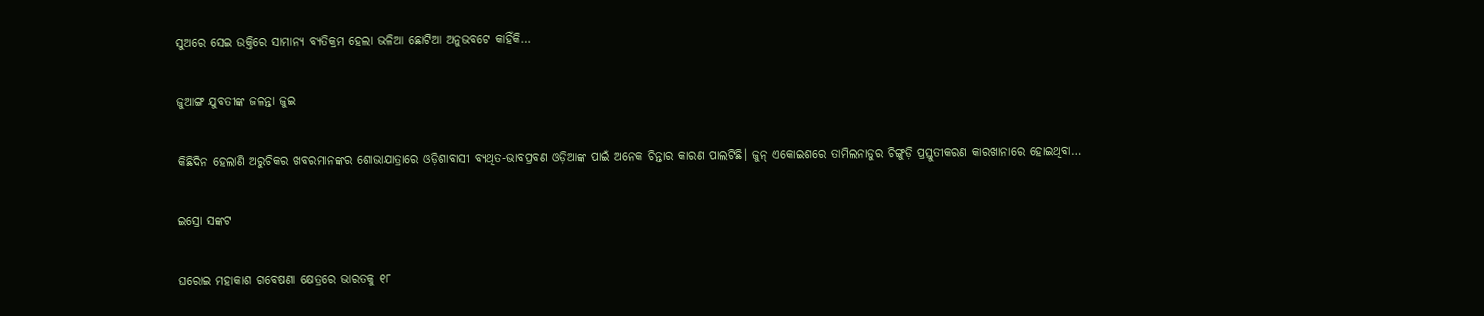ସୁଅରେ ସେଇ ଉକ୍ତିରେ ସାମାନ୍ୟ ବ୍ୟତିକ୍ରମ ହେଲା ଭଳିଆ ଛୋଟିଆ ଅନୁଭବଟେ କାହିଁକି…

ଜୁଆଙ୍ଗ ଯୁବତୀଙ୍କ ଜଳନ୍ତା ଜୁଇ

କିଛିଦିନ ହେଲାଣି ଅରୁଚିକର ଖବରମାନଙ୍କର ଶୋଭାଯାତ୍ରାରେ ଓଡ଼ିଶାବାସୀ ବ୍ୟଥିତ-ଭାବପ୍ରବଣ ଓଡ଼ିଆଙ୍କ ପାଇଁ ଅନେକ ଚିନ୍ତାର କାରଣ ପାଲଟିଛି। ଜୁନ୍‌ ଏକୋଇଶରେ ତାମିଲନାଡୁର ଚିଙ୍ଗୁଡ଼ି ପ୍ରସ୍ତୁତୀକରଣ କାରଖାନାରେ ହୋଇଥିବା…

ଇସ୍ରୋ ସଙ୍କଟ

ଘରୋଇ ମହାକାଶ ଗବେଷଣା କ୍ଷେତ୍ରରେ ଭାରତକୁ ୧୮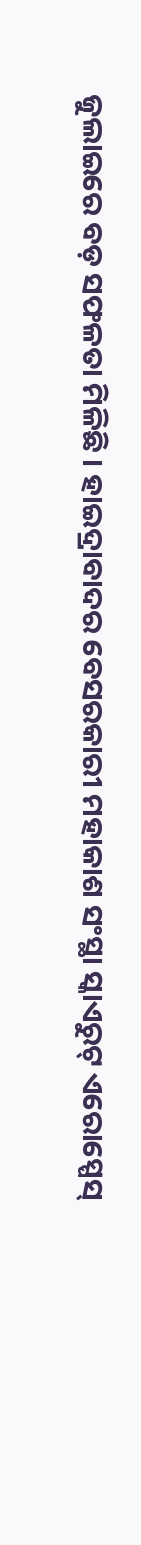ଜୁଲାଇରେ ବଡ଼ ସଫଳତା ମିଳିଛି । ହାଇଦ୍ରାବାଦର ବେସରକାରୀ ମହାକାଶ ସଂସ୍ଥା ସ୍କାଏରୁଟ୍‌ ଏରୋସ୍ପେସ୍‌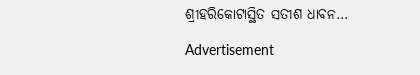ଶ୍ରୀହରିକୋଟାସ୍ଥିତ ସତୀଶ ଧାବନ…

Advertisement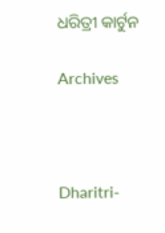ଧରିତ୍ରୀ କାର୍ଟୁନ

Archives



Dharitri-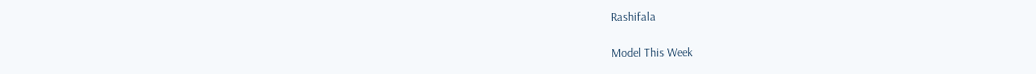Rashifala

Model This Week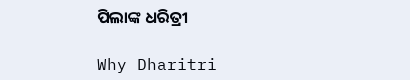ପିଲାଙ୍କ ଧରିତ୍ରୀ

Why Dharitri